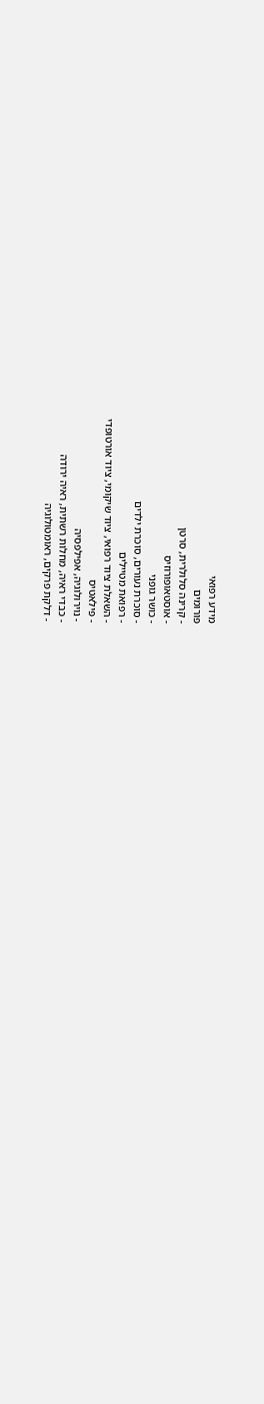מידע רפואי
פורומים
- קרינה סלולרית, סרטן
- אוסטאופורוזיס
- כושר גופני
- סוכרת נעורים, סוכרת ילדים
- רפואת מטיילים
- השאלת ציוד רפואי, ציוד שיקומי, ציוד אורטופדי
- פילאטיס
- נוירולוגיה, אפילפסיה
- כבדי ראיה, מחלות רשתית, ראיה ירודה
- דלקת פרקים, ראומטולוגיה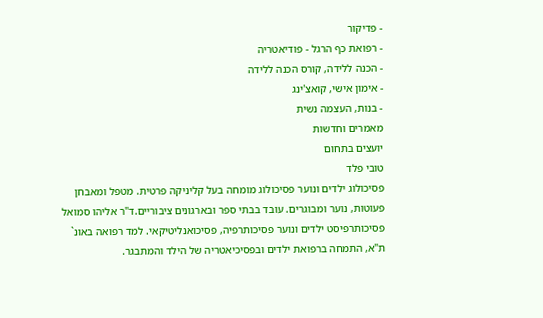- פדיקור
- רפואת כף הרגל - פודיאטריה
- הכנה ללידה, קורס הכנה ללידה
- אימון אישי, קואצ'ינג
- בנות, העצמה נשית
מאמרים וחדשות
יועצים בתחום
טובי פלד
פסיכולוג ילדים ונוער פסיכולוג מומחה בעל קליניקה פרטית. מטפל ומאבחן פעוטות, נוער ומבוגרים. עובד בבתי ספר ובארגונים ציבוריים.ד"ר אליהו סמואל
פסיכותרפיסט ילדים ונוער פסיכותרפיה, פסיכואנליטיקאי. למד רפואה באונ` ת"א, התמחה ברפואת ילדים ובפסיכיאטריה של הילד והמתבגר.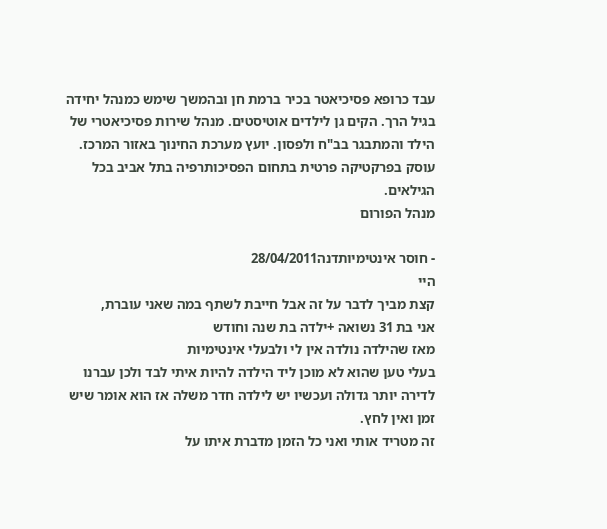עבד כרופא פסיכיאטר בכיר ברמת חן ובהמשך שימש כמנהל יחידה בגיל הרך. הקים גן לילדים אוטיסטים. מנהל שירות פסיכיאטרי של הילד והמתבגר בב"ח ולפסון. יועץ מערכת החינוך באזור המרכז. עוסק בפרקטיקה פרטית בתחום הפסיכותרפיה בתל אביב בכל הגילאים.
מנהל הפורום

- חוסר אינטימיותדנה28/04/2011
היי
קצת מביך לדבר על זה אבל חייבת לשתף במה שאני עוברת,
אני בת 31 נשואה +ילדה בת שנה וחודש
מאז שהילדה נולדה אין לי ולבעלי אינטימיות
בעלי טען שהוא לא מוכן ליד הילדה להיות איתי לבד ולכן עברנו לדירה יותר גדולה ועכשיו יש לילדה חדר משלה אז הוא אומר שיש זמן ואין לחץ.
זה מטריד אותי ואני כל הזמן מדברת איתו על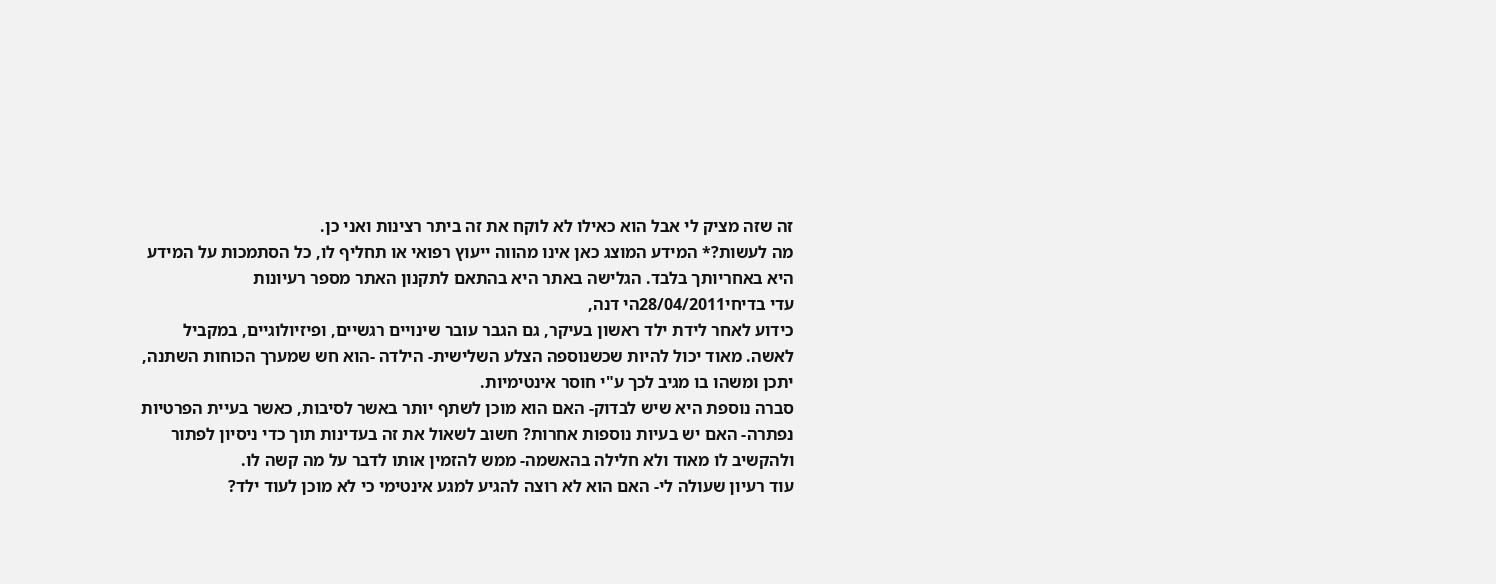זה שזה מציק לי אבל הוא כאילו לא לוקח את זה ביתר רצינות ואני כן.
מה לעשות?* המידע המוצג כאן אינו מהווה ייעוץ רפואי או תחליף לו, כל הסתמכות על המידע היא באחריותך בלבד. הגלישה באתר היא בהתאם לתקנון האתר מספר רעיונות
עדי בדיחי28/04/2011הי דנה,
כידוע לאחר לידת ילד ראשון בעיקר, גם הגבר עובר שינויים רגשיים, ופיזיולוגיים, במקביל לאשה. מאוד יכול להיות שכשנוספה הצלע השלישית- הילדה -הוא חש שמערך הכוחות השתנה, יתכן ומשהו בו מגיב לכך ע"י חוסר אינטימיות.
סברה נוספת היא שיש לבדוק- האם הוא מוכן לשתף יותר באשר לסיבות, כאשר בעיית הפרטיות נפתרה- האם יש בעיות נוספות אחרות? חשוב לשאול את זה בעדינות תוך כדי ניסיון לפתור ולהקשיב לו מאוד ולא חלילה בהאשמה- ממש להזמין אותו לדבר על מה קשה לו.
עוד רעיון שעולה לי- האם הוא לא רוצה להגיע למגע אינטימי כי לא מוכן לעוד ילד?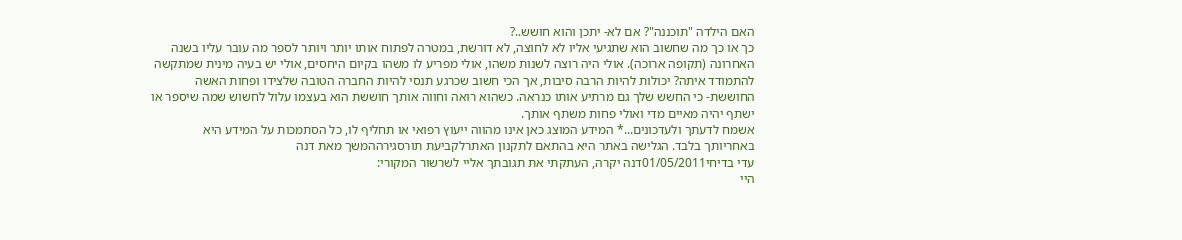האם הילדה "תוכננה"? אם לא- יתכן והוא חושש..?
כך או כך מה שחשוב הוא שתגיעי אליו לא לחוצה, לא דורשת, במטרה לפתוח אותו יותר ויותר לספר מה עובר עליו בשנה האחרונה (תקופה ארוכה). אולי היה רוצה לשנות משהו, אולי מפריע לו משהו בקיום היחסים, אולי יש בעיה מינית שמתקשה להתמודד איתה? יכולות להיות הרבה סיבות, אך הכי חשוב שכרגע תנסי להיות החברה הטובה שלצידו ופחות האשה החוששת- כי החשש שלך גם מרתיע אותו כנראה. כשהוא רואה וחווה אותך חוששת הוא בעצמו עלול לחשוש שמה שיספר או ישתף יהיה מאיים מדי ואולי פחות משתף אותך.
אשמח לדעתך ולעדכונים...* המידע המוצג כאן אינו מהווה ייעוץ רפואי או תחליף לו, כל הסתמכות על המידע היא באחריותך בלבד. הגלישה באתר היא בהתאם לתקנון האתרלקביעת תורסגירההמשך מאת דנה
עדי בדיחי01/05/2011דנה יקרה, העתקתי את תגובתך אליי לשרשור המקורי:
היי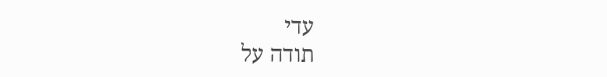עדי
תודה על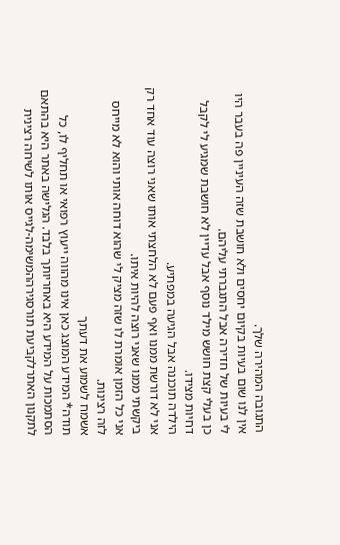התגובה המהירה שלך.
אין לנו שום בעיות בקיום יחסים ולא חושבת שזה העיניין פה בעבר היו לי בעיות של חדירה אבל התגברתי עליהם.
כן בעלי קצת חושש מילד נוסף אבל עדיין לא חושבת שמגיע לי לקבל דחיות מצידו.
הילדה תוכננה אבל הגיעה במפתיע.
אני לא דורשת ממנו ואף פעם לא הלחצתי אותו שאני רוצה עוד אחד רק ביקשתי ממנו שאני רוצה להיות איתו.
אני כל הזמן אומרת לו שזה מציק לי שהוא דוחה אותי והוא לא מייחס לזה רצינות.
אשמח לשמוע את דעתך
תודה* המידע המוצג כאן אינו מהווה ייעוץ רפואי או תחליף לו, כל הסתמכות על המידע היא באחריותך בלבד. הגלישה באתר היא בהתאם לתקנון האתרלקביעת תורסגירההמשימה-לגייס אותו לשיחה רצינית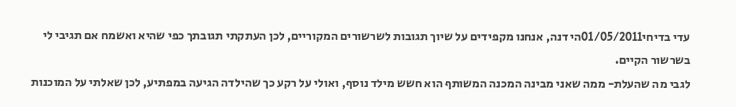עדי בדיחי01/05/2011הי דנה, אנחנו מקפידים על שיוך תגובות לשרשורים המקוריים, לכן העתקתי תגובתך כפי שהיא ואשמח אם תגיבי לי בשרשור הקיים.
לגבי מה שהעלת- ממה שאני מבינה המכנה המשותף הוא חשש מילד נוסף, ואולי על רקע כך שהילדה הגיעה במפתיע, לכן שאלתי על המוכנות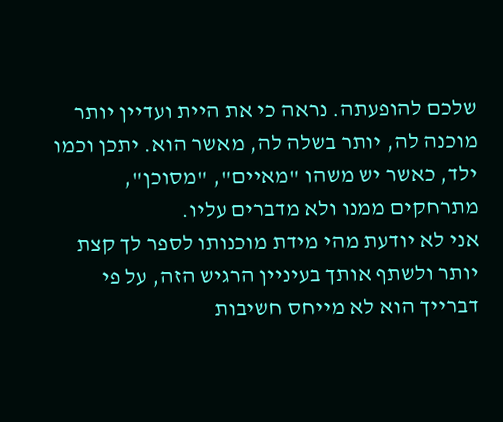שלכם להופעתה. נראה כי את היית ועדיין יותר מוכנה לה, יותר בשלה לה, מאשר הוא. יתכן וכמו ילד, כאשר יש משהו "מאיים", "מסוכן", מתרחקים ממנו ולא מדברים עליו.
אני לא יודעת מהי מידת מוכנותו לספר לך קצת יותר ולשתף אותך בעיניין הרגיש הזה, על פי דברייך הוא לא מייחס חשיבות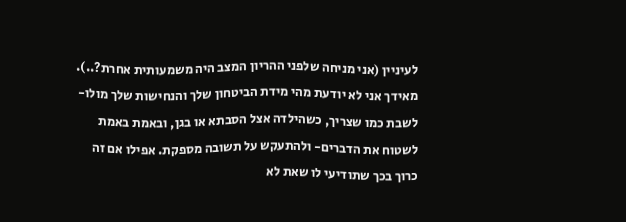לעיניין (אני מניחה שלפני ההריון המצב היה משמעותית אחרת?..). מאידך אני לא יודעת מהי מידת הביטחון שלך והנחישות שלך מולו- לשבת כמו שצריך, כשהילדה אצל הסבתא או בגן, ובאמת באמת לשטוח את הדברים- ולהתעקש על תשובה מספקת. אפילו אם זה כרוך בכך שתודיעי לו שאת לא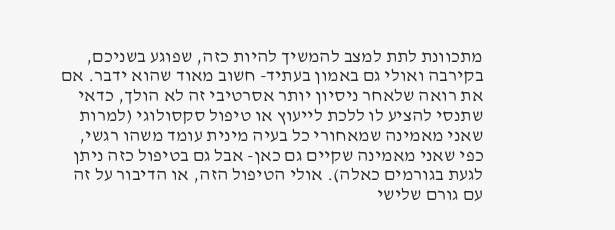מתכוונת לתת למצב להמשיך להיות כזה, שפוגע בשניכם, בקירבה ואולי גם באמון בעתיד- חשוב מאוד שהוא ידבר. אם את רואה שלאחר ניסיון יותר אסרטיבי זה לא הולך, כדאי שתנסי להציע לו ללכת לייעוץ או טיפול סקסולוגי (למרות שאני מאמינה שמאחורי כל בעיה מינית עומד משהו רגשי, כפי שאני מאמינה שקיים גם כאן- אבל גם בטיפול כזה ניתן לגעת בגורמים כאלה). אולי הטיפול הזה, או הדיבור על זה עם גורם שלישי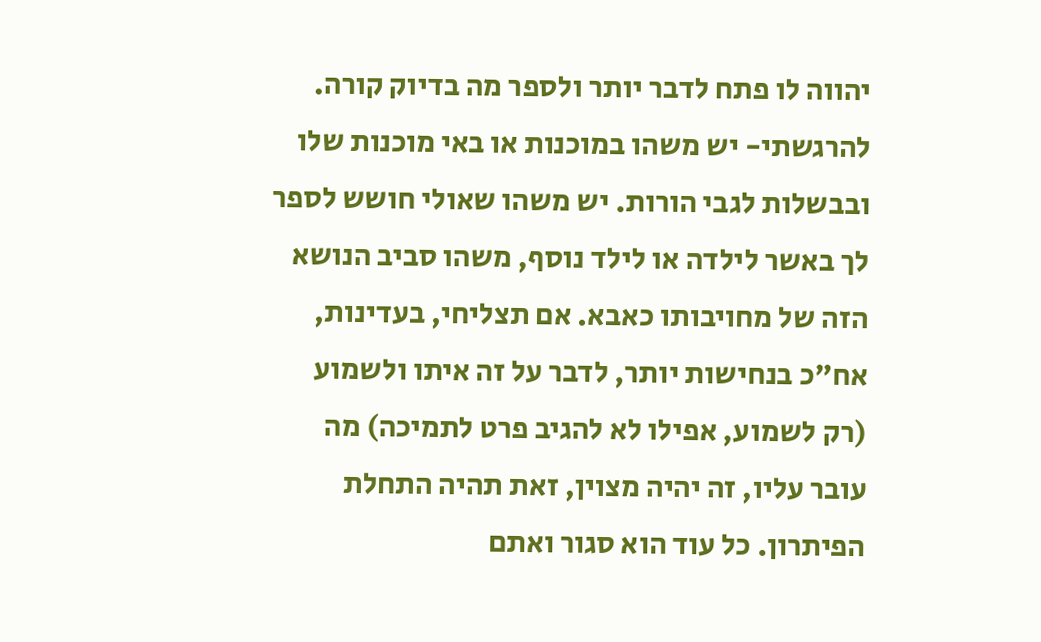יהווה לו פתח לדבר יותר ולספר מה בדיוק קורה.
להרגשתי- יש משהו במוכנות או באי מוכנות שלו ובבשלות לגבי הורות. יש משהו שאולי חושש לספר לך באשר לילדה או לילד נוסף, משהו סביב הנושא הזה של מחויבותו כאבא. אם תצליחי, בעדינות, אח"כ בנחישות יותר, לדבר על זה איתו ולשמוע (רק לשמוע, אפילו לא להגיב פרט לתמיכה) מה עובר עליו, זה יהיה מצוין, זאת תהיה התחלת הפיתרון. כל עוד הוא סגור ואתם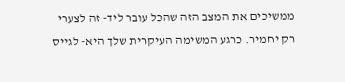ממשיכים את המצב הזה שהכל עובר ליד- זה לצערי רק יחמיר. כרגע המשימה העיקרית שלך היא- לגייס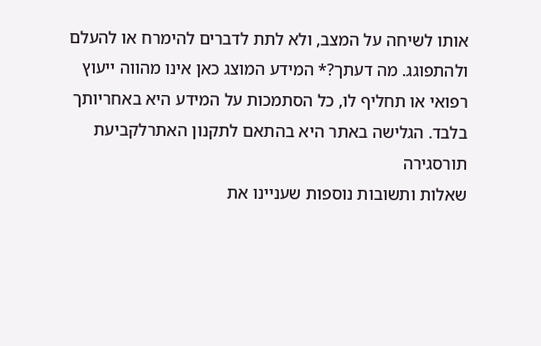אותו לשיחה על המצב, ולא לתת לדברים להימרח או להעלם ולהתפוגג. מה דעתך?* המידע המוצג כאן אינו מהווה ייעוץ רפואי או תחליף לו, כל הסתמכות על המידע היא באחריותך בלבד. הגלישה באתר היא בהתאם לתקנון האתרלקביעת תורסגירה
שאלות ותשובות נוספות שעניינו את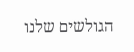הגולשים שלנו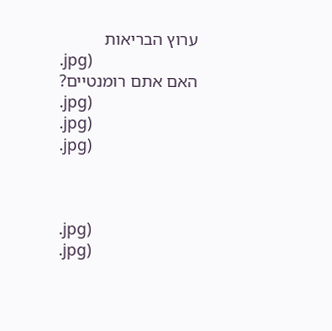ערוץ הבריאות
.jpg)
האם אתם רומנטיים?
.jpg)
.jpg)
.jpg)



.jpg)
.jpg)